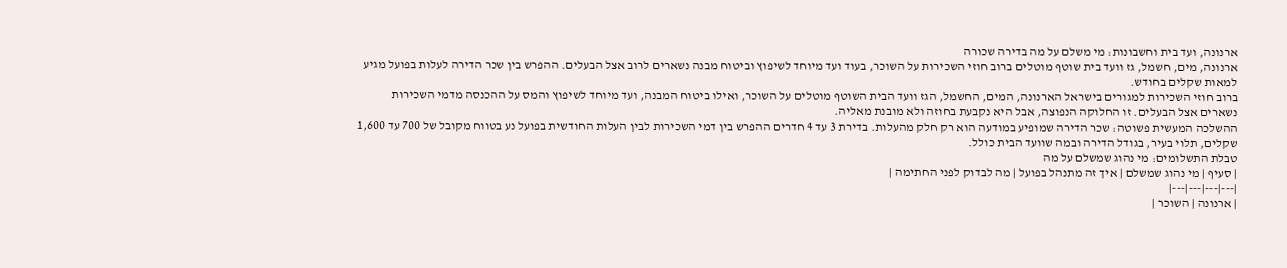ארנונה, ועד בית וחשבונות: מי משלם על מה בדירה שכורה
ארנונה, מים, חשמל, גז וועד בית שוטף מוטלים ברוב חוזי השכירות על השוכר, בעוד ועד מיוחד לשיפוץ וביטוח מבנה נשארים לרוב אצל הבעלים. ההפרש בין שכר הדירה לעלות בפועל מגיע למאות שקלים בחודש.
ברוב חוזי השכירות למגורים בישראל הארנונה, המים, החשמל, הגז וועד הבית השוטף מוטלים על השוכר, ואילו ביטוח המבנה, ועד מיוחד לשיפוץ והמס על ההכנסה מדמי השכירות נשארים אצל הבעלים. זו החלוקה הנפוצה, אבל היא נקבעת בחוזה ולא מובנת מאליה.
ההשלכה המעשית פשוטה: שכר הדירה שמופיע במודעה הוא רק חלק מהעלות. בדירת 3 עד 4 חדרים ההפרש בין דמי השכירות לבין העלות החודשית בפועל נע בטווח מקובל של 700 עד 1,600 שקלים, תלוי בעיר, בגודל הדירה ובמה שוועד הבית כולל.
טבלת התשלומים: מי נהוג שמשלם על מה
| סעיף | מי נהוג שמשלם | איך זה מתנהל בפועל | מה לבדוק לפני החתימה |
|---|---|---|---|
| ארנונה | השוכר |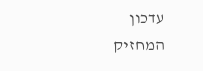עדכון המחזיק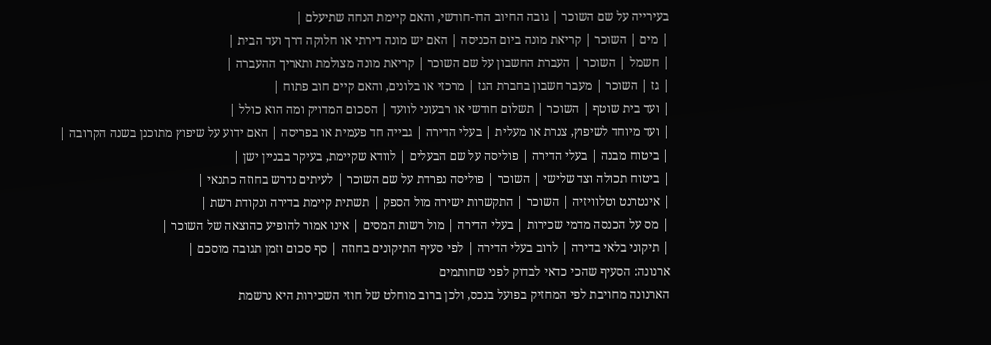בעירייה על שם השוכר | גובה החיוב הדו-חודשי, והאם קיימת הנחה שתיעלם |
| מים | השוכר | קריאת מונה ביום הכניסה | האם יש מונה דירתי או חלוקה דרך ועד הבית |
| חשמל | השוכר | העברת החשבון על שם השוכר | קריאת מונה מצולמת ותאריך ההעברה |
| גז | השוכר | מעבר חשבון בחברת הגז | מרכזי או בלונים, והאם קיים חוב פתוח |
| ועד בית שוטף | השוכר | תשלום חודשי או רבעוני לוועד | הסכום המדויק ומה הוא כולל |
| ועד מיוחד לשיפוץ, צנרת או מעלית | בעלי הדירה | גבייה חד פעמית או בפריסה | האם ידוע על שיפוץ מתוכנן בשנה הקרובה |
| ביטוח מבנה | בעלי הדירה | פוליסה על שם הבעלים | לוודא שקיימת, בעיקר בבניין ישן |
| ביטוח תכולה וצד שלישי | השוכר | פוליסה נפרדת על שם השוכר | לעיתים נדרש בחוזה כתנאי |
| אינטרנט וטלוויזיה | השוכר | התקשרות ישירה מול הספק | תשתית קיימת בדירה ונקודת רשת |
| מס על הכנסה מדמי שכירות | בעלי הדירה | מול רשות המסים | אינו אמור להופיע כהוצאה של השוכר |
| תיקוני בלאי בדירה | לרוב בעלי הדירה | לפי סעיף התיקונים בחוזה | סף סכום וזמן תגובה מוסכם |
ארנונה: הסעיף שהכי כדאי לבדוק לפני שחותמים
הארנונה מחויבת לפי המחזיק בפועל בנכס, ולכן ברוב מוחלט של חוזי השכירות היא נרשמת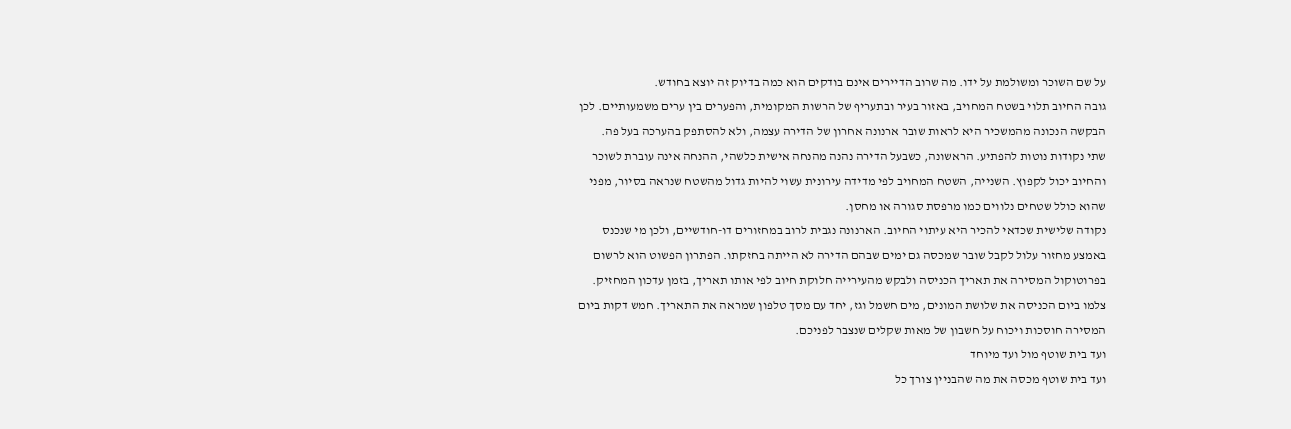על שם השוכר ומשולמת על ידו. מה שרוב הדיירים אינם בודקים הוא כמה בדיוק זה יוצא בחודש.
גובה החיוב תלוי בשטח המחויב, באזור בעיר ובתעריף של הרשות המקומית, והפערים בין ערים משמעותיים. לכן הבקשה הנכונה מהמשכיר היא לראות שובר ארנונה אחרון של הדירה עצמה, ולא להסתפק בהערכה בעל פה.
שתי נקודות נוטות להפתיע. הראשונה, כשבעל הדירה נהנה מהנחה אישית כלשהי, ההנחה אינה עוברת לשוכר והחיוב יכול לקפוץ. השנייה, השטח המחויב לפי מדידה עירונית עשוי להיות גדול מהשטח שנראה בסיור, מפני שהוא כולל שטחים נלווים כמו מרפסת סגורה או מחסן.
נקודה שלישית שכדאי להכיר היא עיתוי החיוב. הארנונה נגבית לרוב במחזורים דו-חודשיים, ולכן מי שנכנס באמצע מחזור עלול לקבל שובר שמכסה גם ימים שבהם הדירה לא הייתה בחזקתו. הפתרון הפשוט הוא לרשום בפרוטוקול המסירה את תאריך הכניסה ולבקש מהעירייה חלוקת חיוב לפי אותו תאריך, בזמן עדכון המחזיק.
צלמו ביום הכניסה את שלושת המונים, מים חשמל וגז, יחד עם מסך טלפון שמראה את התאריך. חמש דקות ביום המסירה חוסכות ויכוח על חשבון של מאות שקלים שנצבר לפניכם.
ועד בית שוטף מול ועד מיוחד
ועד בית שוטף מכסה את מה שהבניין צורך כל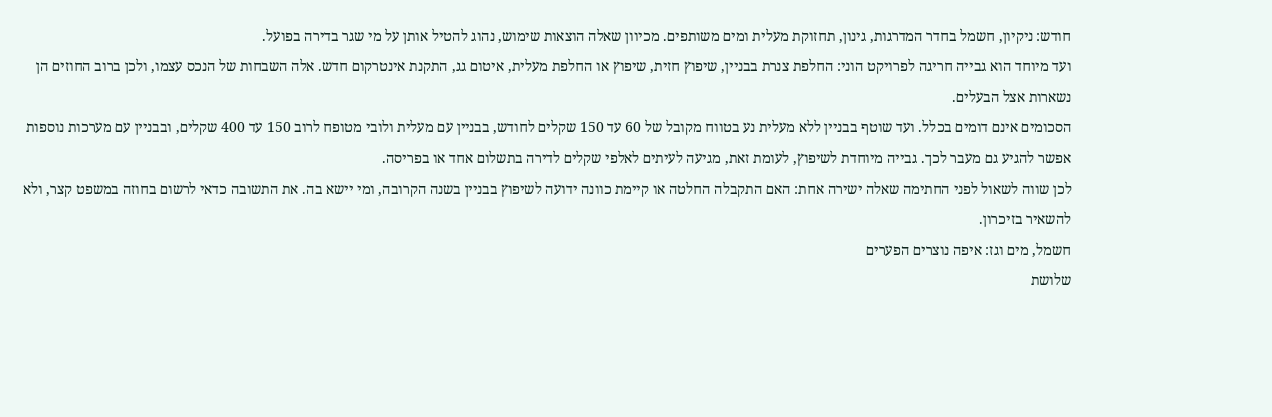חודש: ניקיון, חשמל בחדר המדרגות, גינון, תחזוקת מעלית ומים משותפים. מכיוון שאלה הוצאות שימוש, נהוג להטיל אותן על מי שגר בדירה בפועל.
ועד מיוחד הוא גבייה חריגה לפרויקט הוני: החלפת צנרת בבניין, שיפוץ חזית, שיפוץ או החלפת מעלית, איטום גג, התקנת אינטרקום חדש. אלה השבחות של הנכס עצמו, ולכן ברוב החוזים הן נשארות אצל הבעלים.
הסכומים אינם דומים בכלל. ועד שוטף בבניין ללא מעלית נע בטווח מקובל של 60 עד 150 שקלים לחודש, בבניין עם מעלית ולובי מטופח לרוב 150 עד 400 שקלים, ובבניין עם מערכות נוספות אפשר להגיע גם מעבר לכך. גבייה מיוחדת לשיפוץ, לעומת זאת, מגיעה לעיתים לאלפי שקלים לדירה בתשלום אחד או בפריסה.
לכן שווה לשאול לפני החתימה שאלה ישירה אחת: האם התקבלה החלטה או קיימת כוונה ידועה לשיפוץ בבניין בשנה הקרובה, ומי יישא בה. את התשובה כדאי לרשום בחוזה במשפט קצר, ולא להשאיר בזיכרון.
חשמל, מים וגז: איפה נוצרים הפערים
שלושת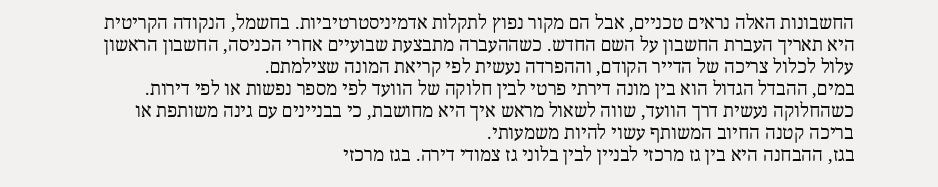החשבונות האלה נראים טכניים, אבל הם מקור נפוץ לתקלות אדמיניסטרטיביות. בחשמל, הנקודה הקריטית היא תאריך העברת החשבון על השם החדש. כשההעברה מתבצעת שבועיים אחרי הכניסה, החשבון הראשון עלול לכלול צריכה של הדייר הקודם, וההפרדה נעשית לפי קריאת המונה שצילמתם.
במים, ההבדל הגדול הוא בין מונה דירתי פרטי לבין חלוקה של הוועד לפי מספר נפשות או לפי דירות. כשהחלוקה נעשית דרך הוועד, שווה לשאול מראש איך היא מחושבת, כי בבניינים עם גינה משותפת או בריכה קטנה החיוב המשותף עשוי להיות משמעותי.
בגז, ההבחנה היא בין גז מרכזי לבניין לבין בלוני גז צמודי דירה. בגז מרכזי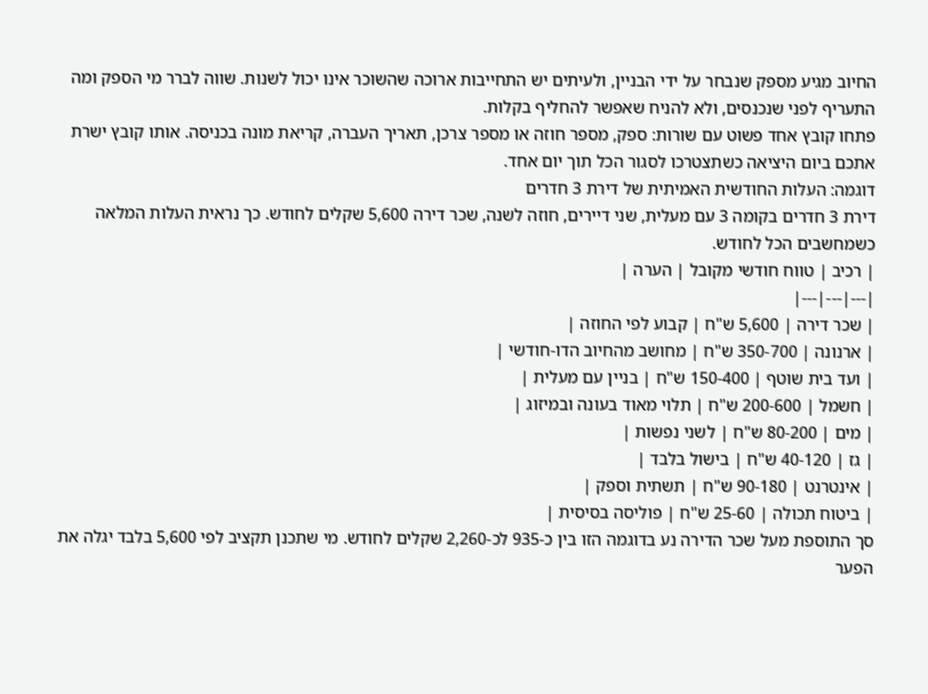החיוב מגיע מספק שנבחר על ידי הבניין, ולעיתים יש התחייבות ארוכה שהשוכר אינו יכול לשנות. שווה לברר מי הספק ומה התעריף לפני שנכנסים, ולא להניח שאפשר להחליף בקלות.
פתחו קובץ אחד פשוט עם שורות: ספק, מספר חוזה או מספר צרכן, תאריך העברה, קריאת מונה בכניסה. אותו קובץ ישרת אתכם ביום היציאה כשתצטרכו לסגור הכל תוך יום אחד.
דוגמה: העלות החודשית האמיתית של דירת 3 חדרים
דירת 3 חדרים בקומה 3 עם מעלית, שני דיירים, חוזה לשנה, שכר דירה 5,600 שקלים לחודש. כך נראית העלות המלאה כשמחשבים הכל לחודש.
| רכיב | טווח חודשי מקובל | הערה |
|---|---|---|
| שכר דירה | 5,600 ש"ח | קבוע לפי החוזה |
| ארנונה | 350-700 ש"ח | מחושב מהחיוב הדו-חודשי |
| ועד בית שוטף | 150-400 ש"ח | בניין עם מעלית |
| חשמל | 200-600 ש"ח | תלוי מאוד בעונה ובמיזוג |
| מים | 80-200 ש"ח | לשני נפשות |
| גז | 40-120 ש"ח | בישול בלבד |
| אינטרנט | 90-180 ש"ח | תשתית וספק |
| ביטוח תכולה | 25-60 ש"ח | פוליסה בסיסית |
סך התוספת מעל שכר הדירה נע בדוגמה הזו בין כ-935 לכ-2,260 שקלים לחודש. מי שתכנן תקציב לפי 5,600 בלבד יגלה את הפער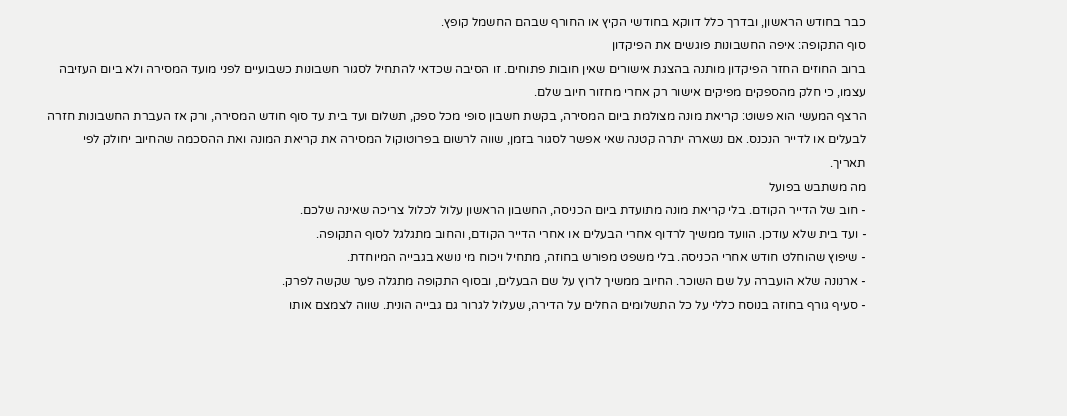כבר בחודש הראשון, ובדרך כלל דווקא בחודשי הקיץ או החורף שבהם החשמל קופץ.
סוף התקופה: איפה החשבונות פוגשים את הפיקדון
ברוב החוזים החזר הפיקדון מותנה בהצגת אישורים שאין חובות פתוחים. זו הסיבה שכדאי להתחיל לסגור חשבונות כשבועיים לפני מועד המסירה ולא ביום העזיבה עצמו, כי חלק מהספקים מפיקים אישור רק אחרי מחזור חיוב שלם.
הרצף המעשי הוא פשוט: קריאת מונה מצולמת ביום המסירה, בקשת חשבון סופי מכל ספק, תשלום ועד בית עד סוף חודש המסירה, ורק אז העברת החשבונות חזרה לבעלים או לדייר הנכנס. אם נשארה יתרה קטנה שאי אפשר לסגור בזמן, שווה לרשום בפרוטוקול המסירה את קריאת המונה ואת ההסכמה שהחיוב יחולק לפי תאריך.
מה משתבש בפועל
- חוב של הדייר הקודם. בלי קריאת מונה מתועדת ביום הכניסה, החשבון הראשון עלול לכלול צריכה שאינה שלכם.
- ועד בית שלא עודכן. הוועד ממשיך לרדוף אחרי הבעלים או אחרי הדייר הקודם, והחוב מתגלגל לסוף התקופה.
- שיפוץ שהוחלט חודש אחרי הכניסה. בלי משפט מפורש בחוזה, מתחיל ויכוח מי נושא בגבייה המיוחדת.
- ארנונה שלא הועברה על שם השוכר. החיוב ממשיך לרוץ על שם הבעלים, ובסוף התקופה מתגלה פער שקשה לפרק.
- סעיף גורף בחוזה בנוסח כללי על כל התשלומים החלים על הדירה, שעלול לגרור גם גבייה הונית. שווה לצמצם אותו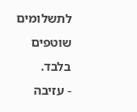לתשלומים שוטפים בלבד.
- עזיבה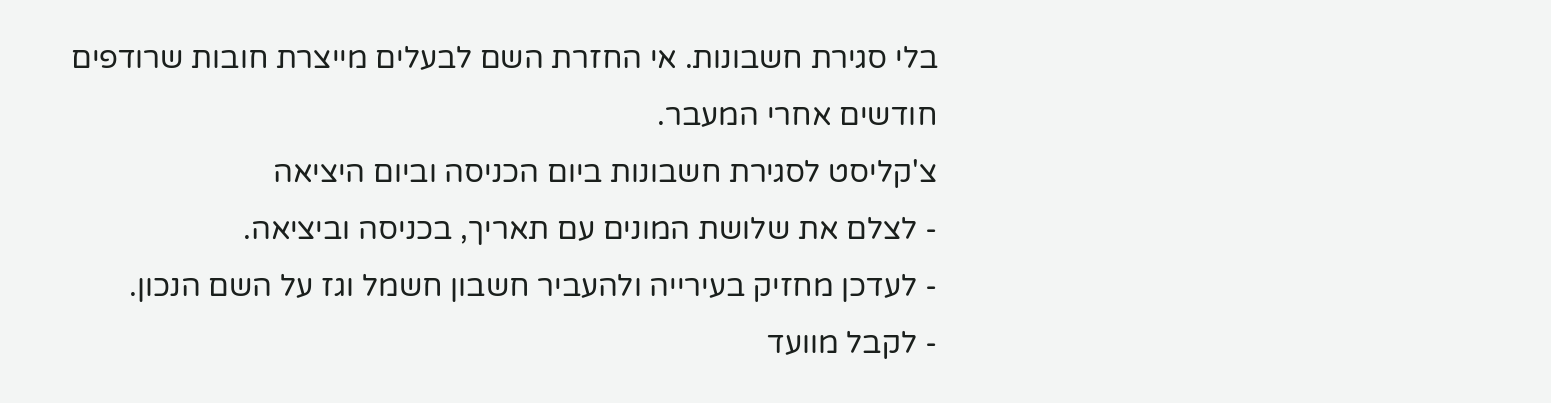בלי סגירת חשבונות. אי החזרת השם לבעלים מייצרת חובות שרודפים חודשים אחרי המעבר.
צ'קליסט לסגירת חשבונות ביום הכניסה וביום היציאה
- לצלם את שלושת המונים עם תאריך, בכניסה וביציאה.
- לעדכן מחזיק בעירייה ולהעביר חשבון חשמל וגז על השם הנכון.
- לקבל מוועד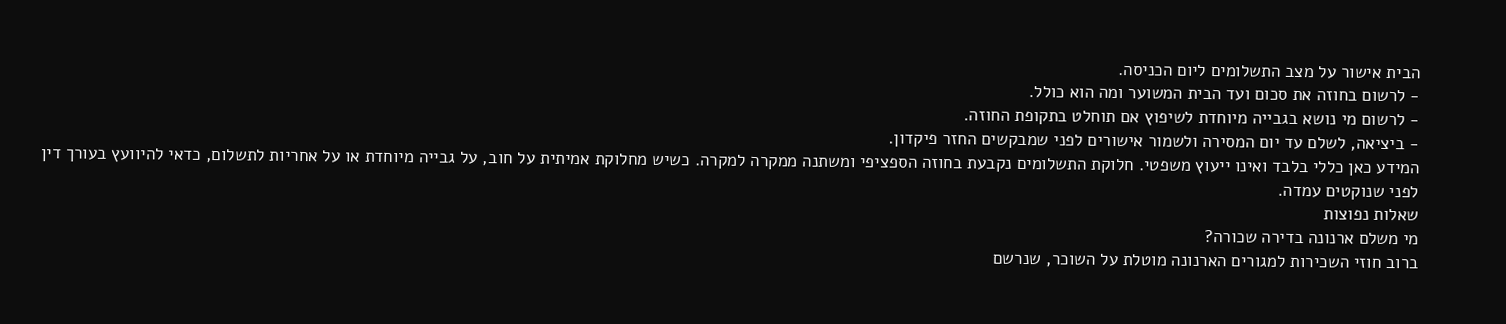הבית אישור על מצב התשלומים ליום הכניסה.
- לרשום בחוזה את סכום ועד הבית המשוער ומה הוא כולל.
- לרשום מי נושא בגבייה מיוחדת לשיפוץ אם תוחלט בתקופת החוזה.
- ביציאה, לשלם עד יום המסירה ולשמור אישורים לפני שמבקשים החזר פיקדון.
המידע כאן כללי בלבד ואינו ייעוץ משפטי. חלוקת התשלומים נקבעת בחוזה הספציפי ומשתנה ממקרה למקרה. כשיש מחלוקת אמיתית על חוב, על גבייה מיוחדת או על אחריות לתשלום, כדאי להיוועץ בעורך דין לפני שנוקטים עמדה.
שאלות נפוצות
מי משלם ארנונה בדירה שכורה?
ברוב חוזי השכירות למגורים הארנונה מוטלת על השוכר, שנרשם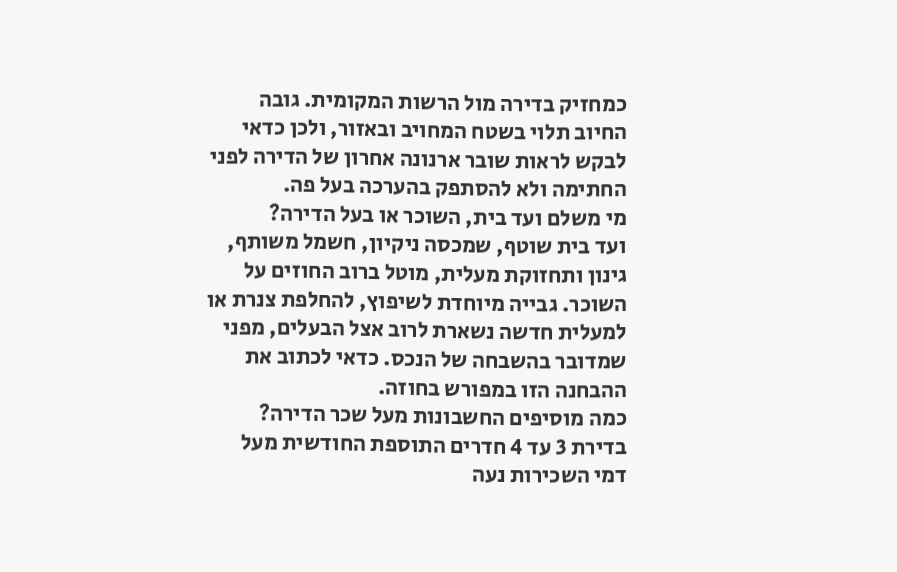כמחזיק בדירה מול הרשות המקומית. גובה החיוב תלוי בשטח המחויב ובאזור, ולכן כדאי לבקש לראות שובר ארנונה אחרון של הדירה לפני החתימה ולא להסתפק בהערכה בעל פה.
מי משלם ועד בית, השוכר או בעל הדירה?
ועד בית שוטף, שמכסה ניקיון, חשמל משותף, גינון ותחזוקת מעלית, מוטל ברוב החוזים על השוכר. גבייה מיוחדת לשיפוץ, להחלפת צנרת או למעלית חדשה נשארת לרוב אצל הבעלים, מפני שמדובר בהשבחה של הנכס. כדאי לכתוב את ההבחנה הזו במפורש בחוזה.
כמה מוסיפים החשבונות מעל שכר הדירה?
בדירת 3 עד 4 חדרים התוספת החודשית מעל דמי השכירות נעה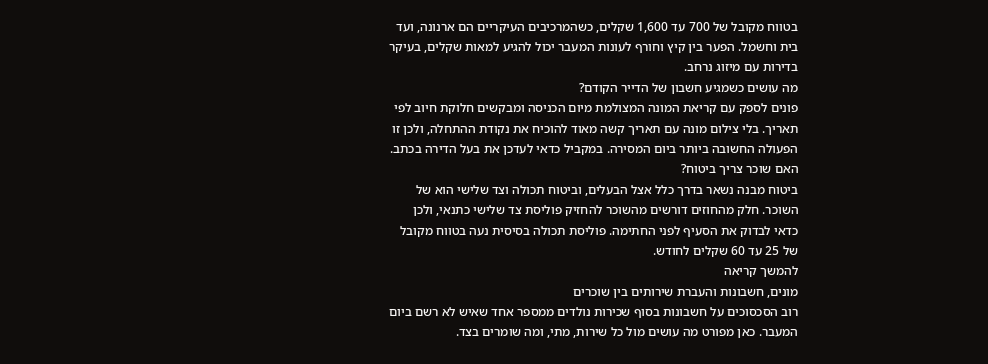בטווח מקובל של 700 עד 1,600 שקלים, כשהמרכיבים העיקריים הם ארנונה, ועד בית וחשמל. הפער בין קיץ וחורף לעונות המעבר יכול להגיע למאות שקלים, בעיקר בדירות עם מיזוג נרחב.
מה עושים כשמגיע חשבון של הדייר הקודם?
פונים לספק עם קריאת המונה המצולמת מיום הכניסה ומבקשים חלוקת חיוב לפי תאריך. בלי צילום מונה עם תאריך קשה מאוד להוכיח את נקודת ההתחלה, ולכן זו הפעולה החשובה ביותר ביום המסירה. במקביל כדאי לעדכן את בעל הדירה בכתב.
האם שוכר צריך ביטוח?
ביטוח מבנה נשאר בדרך כלל אצל הבעלים, וביטוח תכולה וצד שלישי הוא של השוכר. חלק מהחוזים דורשים מהשוכר להחזיק פוליסת צד שלישי כתנאי, ולכן כדאי לבדוק את הסעיף לפני החתימה. פוליסת תכולה בסיסית נעה בטווח מקובל של 25 עד 60 שקלים לחודש.
להמשך קריאה
מונים, חשבונות והעברת שירותים בין שוכרים
רוב הסכסוכים על חשבונות בסוף שכירות נולדים ממספר אחד שאיש לא רשם ביום המעבר. כאן מפורט מה עושים מול כל שירות, מתי, ומה שומרים בצד.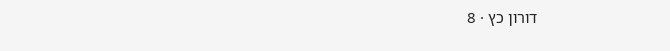דורון כץ · 8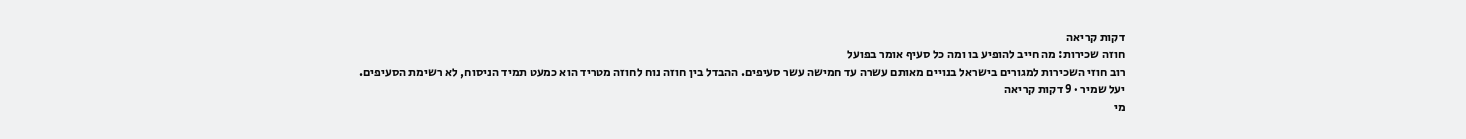דקות קריאה
חוזה שכירות: מה חייב להופיע בו ומה כל סעיף אומר בפועל
רוב חוזי השכירות למגורים בישראל בנויים מאותם עשרה עד חמישה עשר סעיפים. ההבדל בין חוזה נוח לחוזה מטריד הוא כמעט תמיד הניסוח, לא רשימת הסעיפים.
יעל שמיר · 9 דקות קריאה
מי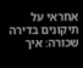אחראי על תיקונים בדירה שכורה: איך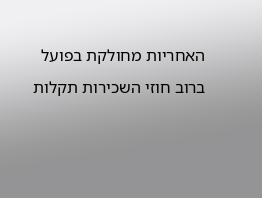האחריות מחולקת בפועל
ברוב חוזי השכירות תקלות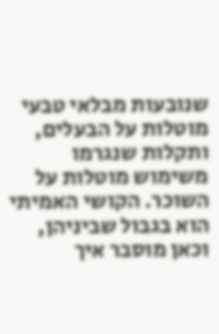שנובעות מבלאי טבעי מוטלות על הבעלים, ותקלות שנגרמו משימוש מוטלות על השוכר. הקושי האמיתי הוא בגבול שביניהן, וכאן מוסבר איך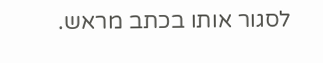לסגור אותו בכתב מראש.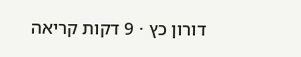דורון כץ · 9 דקות קריאה